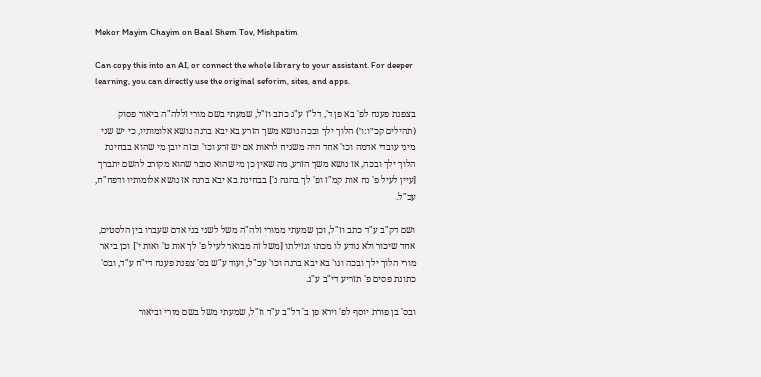Mekor Mayim Chayim on Baal Shem Tov, Mishpatim

Can copy this into an AI, or connect the whole library to your assistant. For deeper learning, you can directly use the original seforim, sites, and apps.

בצפנת פענח לפ' בא פן ד', דל"ז ע"ג כתב וז"ל, שמעתי בשם מורי זללה"ה ביאור פסוק (תהילים קכ״ו:ו׳) הלוך ילך ובכה נושא משך הזרע בא יבא ברנה נושא אלומותיו, כי יש שני מיני עובדי אדמה וכו' אחד היה משגיח לראות אם יש זרע וכו' ובזה יובן מי שהוא בבחינת הלוך ילך ובכה, אז נושא משך הזרע, מה שאין כן מי שהוא סובר שהוא מקורב להשם יתברך [עיין לעיל פ' נח אות קמ"ז ופ' לך בהגה נ'] בבחינת בא יבא ברנה אז נושא אלומותיו ודפח"ח, עכ"ל.

ושם דק"ב ע"ד כתב וז"ל, וכן שמעתי ממורי זלה"ה משל לשני בני אדם שעברו בין הלסטים, אחד שיכור ולא נודע לו מכתו וגזילתו [משל זה מבואר לעיל פ' לך אות ט' ואות י'] וכן ביאר מורי הלוך ילך ובכה וגו' בא יבא ברנה וכו' עכ"ל, ועוד ע"ש בס' צפנת פענח די"ח ע"ד, ובס' כתונת פסים פ' תזריע די"ב ע"ג.

ובס' בן פורת יוסף לפ' וירא פן ב' דל"ב ע"ד וז"ל, שמעתי משל בשם מורי וביאור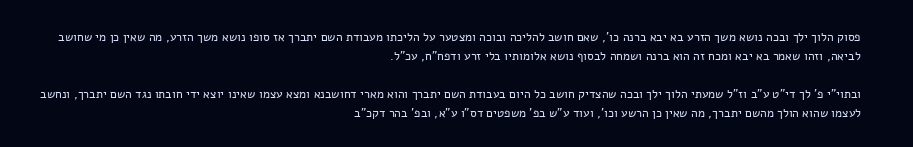פסוק הלוך ילך ובכה נושא משך הזרע בא יבא ברנה כו', שאם חושב להליכה ובוכה ומצטער על הליכתו מעבודת השם יתברך אז סופו נושא משך הזרע, מה שאין כן מי שחושב לביאה, וזהו שאמר בא יבא ומכח זה הוא ברנה ושמחה לבסוף נושא אלומותיו בלי זרע ודפח"ח, עכ"ל.

ובתוי"י פ' לך די"ט ע"ב וז"ל שמעתי הלוך ילך ובכה שהצדיק חושב כל היום בעבודת השם יתברך והוא מארי דחושבנא ומצא עצמו שאינו יוצא ידי חובתו נגד השם יתברך, ונחשב לעצמו שהוא הולך מהשם יתברך, מה שאין כן הרשע וכו', ועוד ע"ש בפ' משפטים דס"ו ע"א, ובפ' בהר דקכ"ב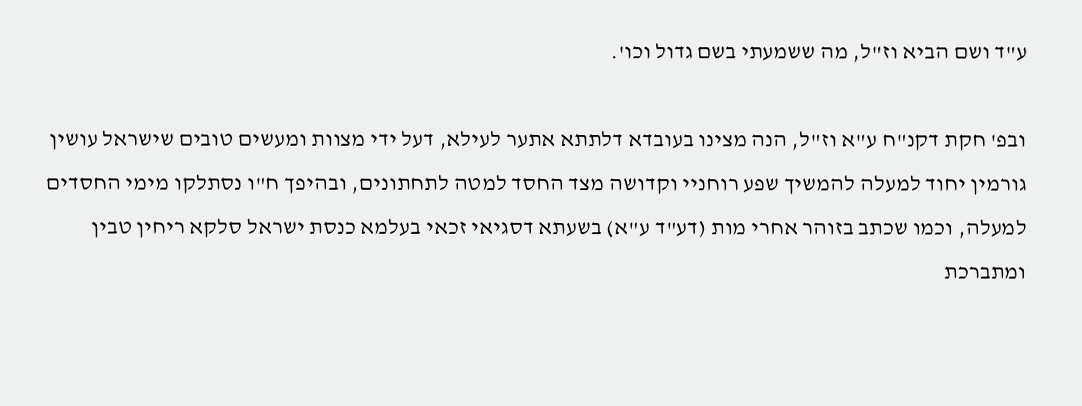ע"ד ושם הביא וז"ל, מה ששמעתי בשם גדול וכו'.

ובפ' חקת דקנ"ח ע"א וז"ל, הנה מצינו בעובדא דלתתא אתער לעילא, דעל ידי מצוות ומעשים טובים שישראל עושין גורמין יחוד למעלה להמשיך שפע רוחניי וקדושה מצד החסד למטה לתחתונים, ובהיפך ח"ו נסתלקו מימי החסדים למעלה, וכמו שכתב בזוהר אחרי מות (דע"ד ע"א) בשעתא דסגיאי זכאי בעלמא כנסת ישראל סלקא ריחין טבין ומתברכת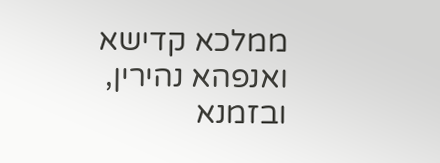ממלכא קדישא ואנפהא נהירין, ובזמנא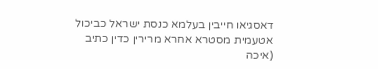דאסגיאו חייבין בעלמא כנסת ישראל כביכול אטעמית מסטרא אחרא מרירין כדין כתיב (איכה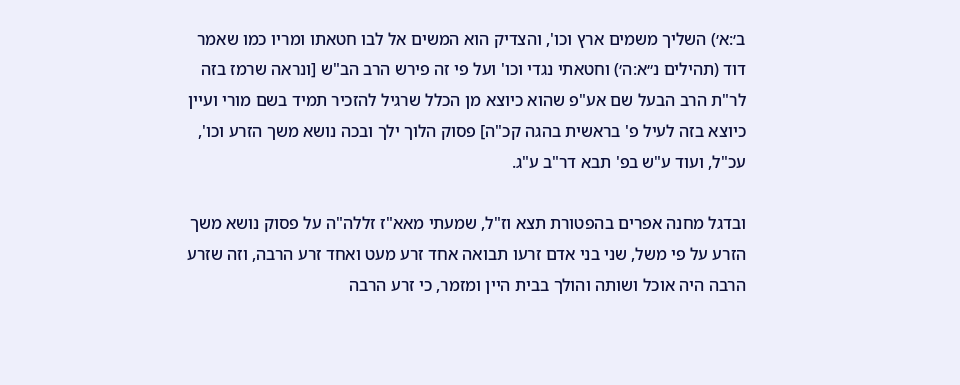ב׳:א׳) השליך משמים ארץ וכו', והצדיק הוא המשים אל לבו חטאתו ומריו כמו שאמר דוד (תהילים נ״א:ה׳) וחטאתי נגדי וכו' ועל פי זה פירש הרב הב"ש [ונראה שרמז בזה לר"ת הרב הבעל שם אע"פ שהוא כיוצא מן הכלל שרגיל להזכיר תמיד בשם מורי ועיין כיוצא בזה לעיל פ' בראשית בהגה קכ"ה] פסוק הלוך ילך ובכה נושא משך הזרע וכו', עכ"ל, ועוד ע"ש בפ' תבא דר"ב ע"ג.

ובדגל מחנה אפרים בהפטורת תצא וז"ל, שמעתי מאא"ז זללה"ה על פסוק נושא משך הזרע על פי משל, שני בני אדם זרעו תבואה אחד זרע מעט ואחד זרע הרבה, וזה שזרע הרבה היה אוכל ושותה והולך בבית היין ומזמר, כי זרע הרבה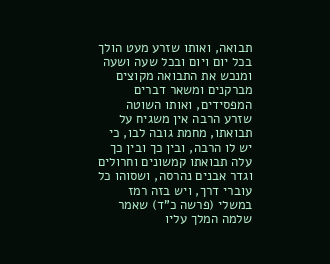תבואה, ואותו שזרע מעט הולך בכל יום ויום ובכל שעה ושעה ומנכש את התבואה מקוצים מברקנים ומשאר דברים המפסידים, ואותו השוטה שזרע הרבה אין משגיח על תבואתו, מחמת גובה לבו, כי יש לו הרבה, ובין כך ובין כך עלה תבואתו קמשונים וחרולים וגדר אבנים נהרסה, ושסוהו כל עוברי דרך, ויש בזה רמז במשלי (פרשה כ"ד) שאמר שלמה המלך עליו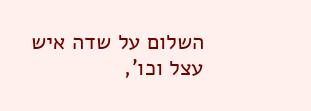השלום על שדה איש עצל וכו',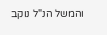והמשל הנ"ל נוקב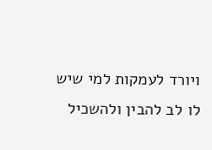ויורד לעמקות למי שיש לו לב להבין ולהשכיל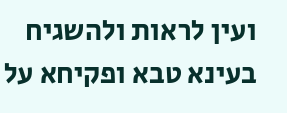ועין לראות ולהשגיח בעינא טבא ופקיחא על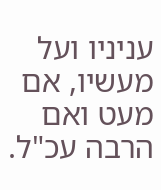עניניו ועל מעשיו, אם מעט ואם הרבה עכ"ל.